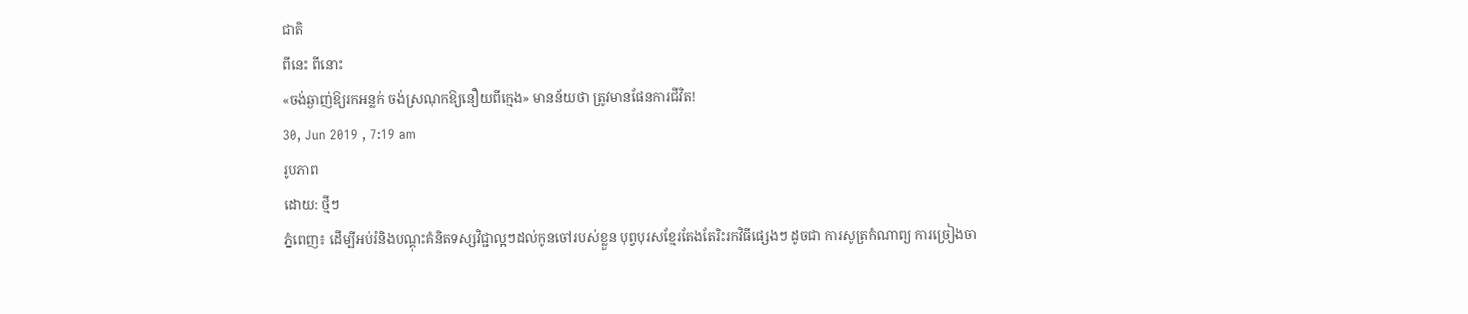ជាតិ
ពីនេះ ពីនោះ
«ចង់ឆ្ងាញ់ឱ្យរកអន្លក់ ចង់ស្រណុកឱ្យនឿយពីក្មេង» មានន័យថា ត្រូវមានផែនការជីវិត!
30, Jun 2019 , 7:19 am
រូបភាព
ដោយ: ថ្មីៗ
ភ្នំពេញ៖ ដើម្បីអប់រំនិងបណ្ដុះគំនិតទស្សវិជ្ជាល្អៗដល់កូនចៅរបស់ខ្លួន បុព្វបុរសខ្មែរតែងតែរិះរកវិធីផ្សេងៗ ដូចជា ការសូត្រកំណាព្យ ការច្រៀងចា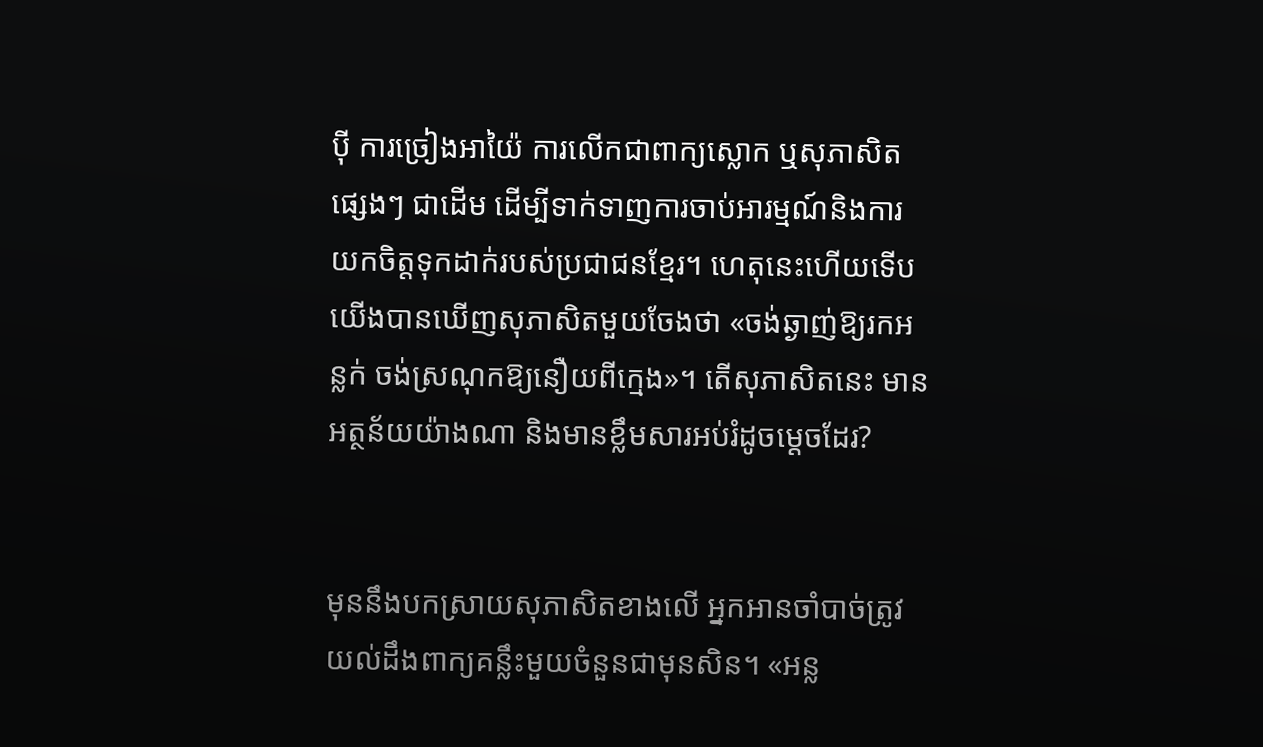ប៉ី ការច្រៀងអាយ៉ៃ ការលើកជាពាក្យស្លោក ឬសុភាសិតផ្សេងៗ ជាដើម ដើម្បីទាក់ទាញការចាប់អារម្មណ៍និងការយកចិត្តទុកដាក់របស់ប្រជាជនខ្មែរ។ ហេតុនេះហើយទើបយើងបានឃើញសុភាសិតមួយចែងថា «ចង់ឆ្ងាញ់ឱ្យរកអន្លក់ ចង់ស្រណុកឱ្យនឿយពីក្មេង»។ តើសុភាសិតនេះ មានអត្ថន័យយ៉ាងណា និងមានខ្លឹមសារអប់រំដូចម្ដេចដែរ?


មុននឹងបកស្រាយសុភាសិតខាងលើ អ្នកអានចាំបាច់ត្រូវយល់ដឹងពាក្យគន្លឹះមួយចំនួនជាមុនសិន។ «អន្ល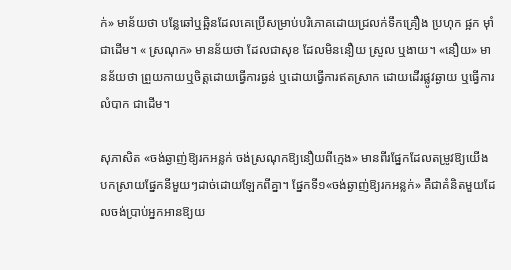ក់» មាន័យថា បន្លែឆៅឬឆ្អិនដែលគេប្រើសម្រាប់បរិភោគដោយជ្រលក់ទឹកគ្រឿង ប្រហុក ផ្អក ម៉ាំ ជាដើម។ « ស្រណុក» មានន័យថា ដែលជាសុខ ដែលមិននឿយ ស្រួល ឬងាយ។ «នឿយ» មានន័យថា ព្រួយកាយឬចិត្តដោយធ្វើការធ្ងន់ ឬដោយធ្វើការឥតស្រាក ដោយដើរផ្លូវឆ្ងាយ ឬធ្វើការលំបាក ជាដើម។

សុភាសិត «ចង់ឆ្ងាញ់ឱ្យរកអន្លក់ ចង់ស្រណុកឱ្យនឿយពីក្មេង» មានពីរផ្នែកដែលតម្រូវឱ្យយើង បកស្រាយផ្នែកនីមួយៗដាច់ដោយឡែកពីគ្នា។ ផ្នែកទី១«ចង់ឆ្ងាញ់ឱ្យរកអន្លក់» គឺជាគំនិតមួយដែលចង់ប្រាប់អ្នកអានឱ្យយ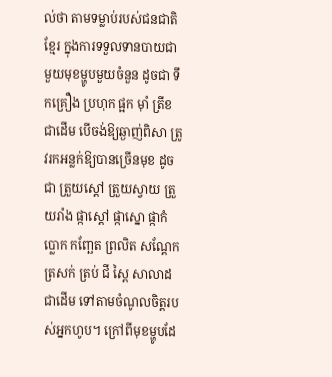ល់ថា តាមទម្លាប់របស់ជនជាតិខ្មែរ ក្នុងការទទួលទានបាយជាមួយមុខម្ហូបមួយចំនួន ដូចជា ទឹកគ្រឿង ប្រហុក ផ្អក ម៉ាំ ត្រីខ ជាដើម បើចង់ឱ្យឆ្ងាញ់ពិសា ត្រូវរកអន្លក់ឱ្យបានច្រើនមុខ ដូចជា ត្រួយស្ដៅ ត្រួយស្វាយ ត្រួយរាំង ផ្កាស្ដៅ ផ្កាស្នោ ផ្កាកំប្លោក កញ្ឆែត ព្រលិត សណ្ដែក ត្រសក់ ត្រប់ ជី ស្ពៃ សាលាដ ជាដើម ទៅតាមចំណូលចិត្តរបស់អ្នកហូប។ ក្រៅពីមុខម្ហូបដែ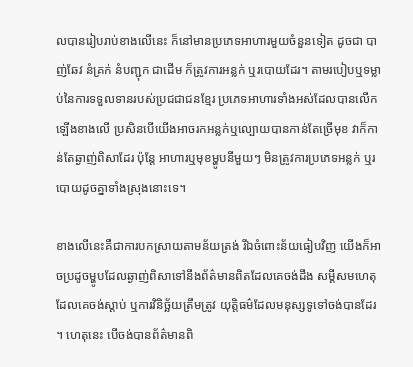លបានរៀបរាប់ខាងលើនេះ ក៏នៅមានប្រភេទអាហារមួយចំនួនទៀត ដូចជា បាញ់ឆែវ នំគ្រក់ នំបញ្ជុក ជាដើម ក៏ត្រូវការអន្លក់ ឬរបោយដែរ។ តាមរបៀបឬទម្លាប់នៃការទទួលទានរបស់ប្រជជាជនខ្មែរ ប្រភេទអាហារទាំងអស់ដែលបានលើកឡើងខាងលើ ប្រសិនបើយើងអាចរកអន្លក់ឬល្បោយបានកាន់តែច្រើមុខ វាក៏កាន់តែឆ្ងាញ់ពិសាដែរ ប៉ុន្តែ អាហារឬមុខម្ហូបនីមួយៗ មិនត្រូវការប្រភេទអន្លក់ ឬរបោយដូចគ្នាទាំងស្រុងនោះទេ។

ខាងលើនេះគឺជាការបកស្រាយតាមន័យត្រង់ រីឯចំពោះន័យធៀបវិញ យើងក៏អាចប្រដូចម្ហូបដែលឆ្ងាញ់ពិសាទៅនឹងព័ត៌មានពិតដែលគេចង់ដឹង សម្ដីសមហេតុដែលគេចង់ស្ដាប់ ឬការវិនិច្ឆ័យត្រឹមត្រូវ យុត្តិធម៌ដែលមនុស្សទូទៅចង់បានដែរ។ ហេតុនេះ បើចង់បានព័ត៌មានពិ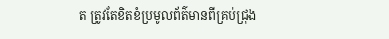ត ត្រូវតែខិតខំប្រមូលព័ត៌មានពីគ្រប់ជ្រុង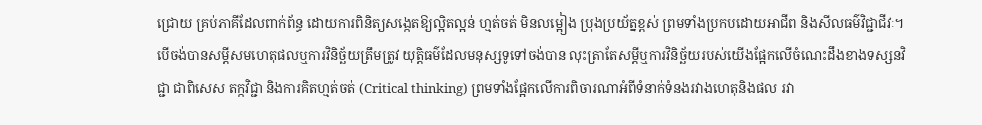ជ្រោយ គ្រប់ភាគីដែលពាក់ព័ន្ធ ដោយការពិនិត្យសង្កេតឱ្យល្អិតល្អន់ ហ្មត់ចត់ មិនលម្អៀង ប្រុងប្រយ័ត្នខ្ពស់ ព្រមទាំងប្រកបដោយអាជីព និងសីលធម៌វិជ្ជាជីវៈ។ បើចង់បានសម្ដីសមហេតុផលឬការវិនិច្ឆ័យត្រឹមត្រូវ យុត្តិធម៌ដែលមនុស្សទូទៅចង់បាន លុះត្រាតែសម្ដីឬការវិនិច្ឆ័យរបស់យើងផ្អែកលើចំណេះដឹងខាងទស្សនវិជ្ជា ជាពិសេស តក្កវិជ្ជា និងការគិតហ្មត់ចត់ (Critical thinking) ព្រមទាំងផ្អែកលើការពិចារណាអំពីទំនាក់ទំនងរវាងហេតុនិងផល រវា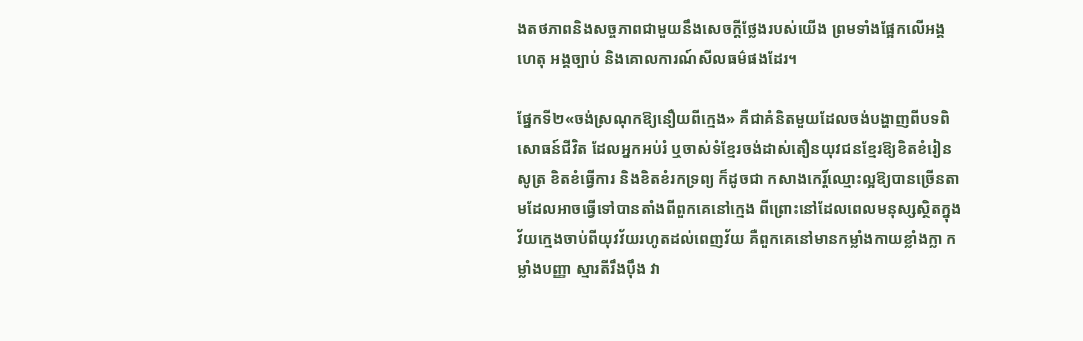ងតថភាពនិងសច្ចភាពជាមួយនឹងសេចក្ដីថ្លែងរបស់យើង ព្រមទាំងផ្អែកលើអង្គហេតុ អង្គច្បាប់ និងគោលការណ៍សីលធម៌ផងដែរ។

ផ្នែកទី២«ចង់ស្រណុកឱ្យនឿយពីក្មេង» គឺជាគំនិតមួយដែលចង់បង្ហាញពីបទពិសោធន៍ជីវិត ដែលអ្នកអប់រំ ឬចាស់ទំខ្មែរចង់ដាស់តឿនយុវជនខ្មែរឱ្យខិតខំរៀនសូត្រ ខិតខំធ្វើការ និងខិតខំរកទ្រព្យ ក៏ដូចជា កសាងកេរ្ដិ៍ឈ្មោះល្អឱ្យបានច្រើនតាមដែលអាចធ្វើទៅបានតាំងពីពួកគេនៅក្មេង ពីព្រោះនៅដែលពេលមនុស្សស្ថិតក្នុងវ័យក្មេងចាប់ពីយុវវ័យរហូតដល់ពេញវ័យ គឺពួកគេនៅមានកម្លាំងកាយខ្លាំងក្លា កម្លាំងបញ្ញា ស្មារតីរឹងប៉ឹង វា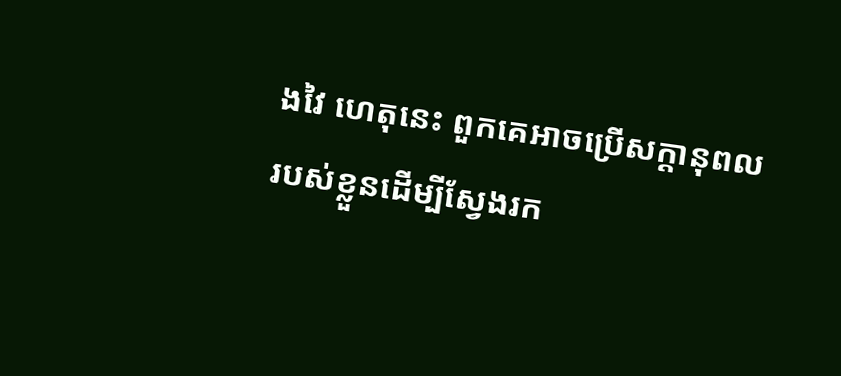ងវៃ ហេតុនេះ ពួកគេអាចប្រើសក្ដានុពលរបស់ខ្លួនដើម្បីស្វែងរក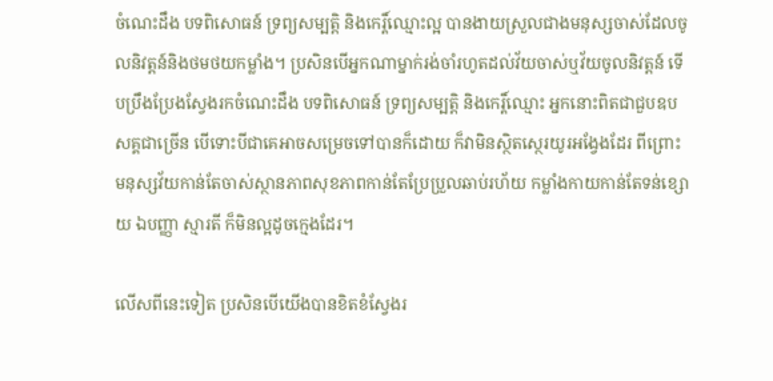ចំណេះដឹង បទពិសោធន៍ ទ្រព្យសម្បត្តិ និងកេរ្ដិ៍ឈ្មោះល្អ បានងាយស្រួលជាងមនុស្សចាស់ដែលចូលនិវត្តន៍និងថមថយកម្លាំង។ ប្រសិនបើអ្នកណាម្នាក់រង់ចាំរហូតដល់វ័យចាស់ឬវ័យចូលនិវត្តន៍ ទើបប្រឹងប្រែងស្វែងរកចំណេះដឹង បទពិសោធន៍ ទ្រព្យសម្បត្តិ និងកេរ្ដិ៍ឈ្មោះ អ្នកនោះពិតជាជួបឧបសគ្គជាច្រើន បើទោះបីជាគេអាចសម្រេចទៅបានក៏ដោយ ក៏វាមិនស្ថិតស្ថេរយូរអង្វែងដែរ ពីព្រោះ មនុស្សវ័យកាន់តែចាស់ស្ថានភាពសុខភាពកាន់តែប្រែប្រួលឆាប់រហ័យ កម្លាំងកាយកាន់តែទន់ខ្សោយ ឯបញ្ញា ស្មារតី ក៏មិនល្អដូចក្មេងដែរ។

លើសពីនេះទៀត ប្រសិនបើយើងបានខិតខំស្វែងរ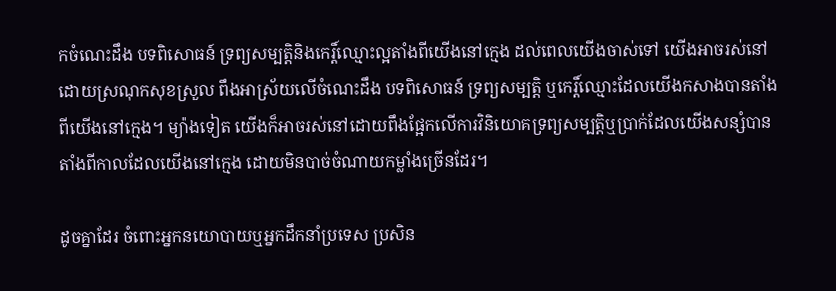កចំណេះដឹង បទពិសោធន៍ ទ្រព្យសម្បត្តិនិងកេរ្ដិ៍ឈ្មោះល្អតាំងពីយើងនៅក្មេង ដល់ពេលយើងចាស់ទៅ យើងអាចរស់នៅដោយស្រណុកសុខស្រួល ពឹងអាស្រ័យលើចំណេះដឹង បទពិសោធន៍ ទ្រព្យសម្បត្តិ ឬកេរ្ដិ៍ឈ្មោះដែលយើងកសាងបានតាំងពីយើងនៅក្មេង។ ម្យ៉ាងទៀត យើងក៏អាចរស់នៅដោយពឹងផ្អែកលើការវិនិយោគទ្រព្យសម្បត្តិឬប្រាក់ដែលយើងសន្សំបានតាំងពីកាលដែលយើងនៅក្មេង ដោយមិនបាច់ចំណាយកម្លាំងច្រើនដែរ។

ដូចគ្នាដែរ ចំពោះអ្នកនយោបាយឬអ្នកដឹកនាំប្រទេស ប្រសិន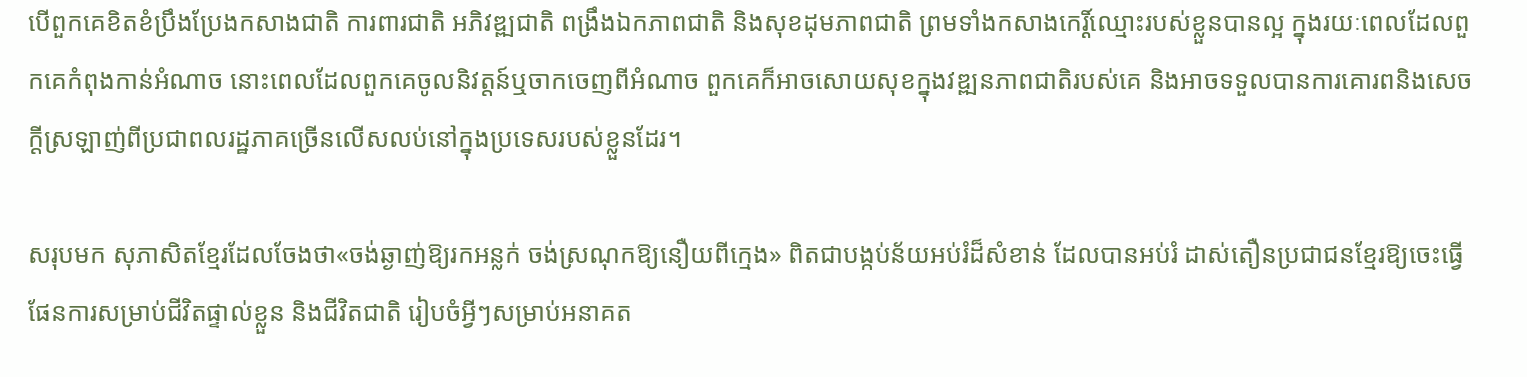បើពួកគេខិតខំប្រឹងប្រែងកសាងជាតិ ការពារជាតិ អភិវឌ្ឍជាតិ ពង្រឹងឯកភាពជាតិ និងសុខដុមភាពជាតិ ព្រមទាំងកសាងកេរ្ដិ៍ឈ្មោះរបស់ខ្លួនបានល្អ ក្នុងរយៈពេលដែលពួកគេកំពុងកាន់អំណាច នោះពេលដែលពួកគេចូលនិវត្តន៍ឬចាកចេញពីអំណាច ពួកគេក៏អាចសោយសុខក្នុងវឌ្ឍនភាពជាតិរបស់គេ និងអាចទទួលបានការគោរពនិងសេចក្ដីស្រឡាញ់ពីប្រជាពលរដ្ឋភាគច្រើនលើសលប់នៅក្នុងប្រទេសរបស់ខ្លួនដែរ។

សរុបមក សុភាសិតខ្មែរដែលចែងថា«ចង់ឆ្ងាញ់ឱ្យរកអន្លក់ ចង់ស្រណុកឱ្យនឿយពីក្មេង» ពិតជាបង្កប់ន័យអប់រំដ៏សំខាន់ ដែលបានអប់រំ ដាស់តឿនប្រជាជនខ្មែរឱ្យចេះធ្វើផែនការសម្រាប់ជីវិតផ្ទាល់ខ្លួន និងជីវិតជាតិ រៀបចំអ្វីៗសម្រាប់អនាគត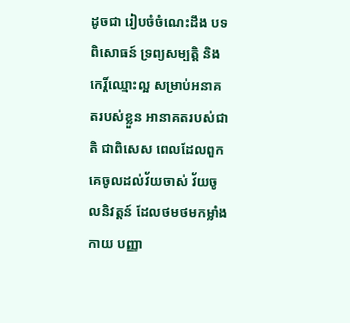ដូចជា រៀបចំចំណេះដឹង បទពិសោធន៍ ទ្រព្យសម្បត្តិ និងកេរ្ដិ៍ឈ្មោះល្អ សម្រាប់អនាគតរបស់ខ្លួន អានាគតរបស់ជាតិ ជាពិសេស ពេលដែលពួកគេចូលដល់វ័យចាស់ វ័យចូលនិវត្តន៍ ដែលថមថមកម្លាំងកាយ បញ្ញា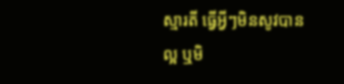ស្មារតី ធ្វើអ្វីៗមិនសូវបានល្អ ឬមិ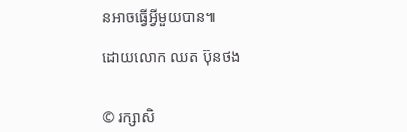នអាចធ្វើអ្វីមួយបាន៕

ដោយលោក ឈត ប៊ុនថង


© រក្សាសិ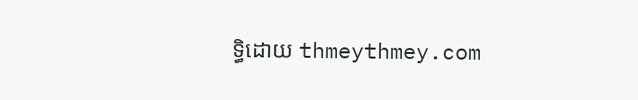ទ្ធិដោយ thmeythmey.com